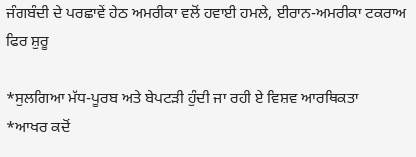ਜੰਗਬੰਦੀ ਦੇ ਪਰਛਾਵੇਂ ਹੇਠ ਅਮਰੀਕਾ ਵਲੋਂ ਹਵਾਈ ਹਮਲੇ, ਈਰਾਨ-ਅਮਰੀਕਾ ਟਕਰਾਅ ਫਿਰ ਸ਼ੁਰੂ

*ਸੁਲਗਿਆ ਮੱਧ-ਪੂਰਬ ਅਤੇ ਬੇਪਟੜੀ ਹੁੰਦੀ ਜਾ ਰਹੀ ਏ ਵਿਸ਼ਵ ਆਰਥਿਕਤਾ
*ਆਖਰ ਕਦੋਂ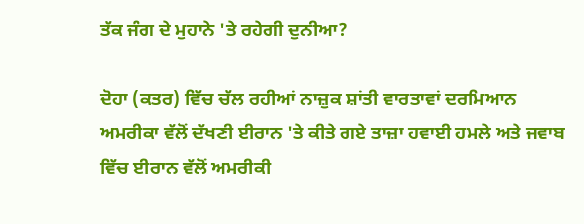ਤੱਕ ਜੰਗ ਦੇ ਮੁਹਾਨੇ 'ਤੇ ਰਹੇਗੀ ਦੁਨੀਆ?

ਦੋਹਾ (ਕਤਰ) ਵਿੱਚ ਚੱਲ ਰਹੀਆਂ ਨਾਜ਼ੁਕ ਸ਼ਾਂਤੀ ਵਾਰਤਾਵਾਂ ਦਰਮਿਆਨ ਅਮਰੀਕਾ ਵੱਲੋਂ ਦੱਖਣੀ ਈਰਾਨ 'ਤੇ ਕੀਤੇ ਗਏ ਤਾਜ਼ਾ ਹਵਾਈ ਹਮਲੇ ਅਤੇ ਜਵਾਬ ਵਿੱਚ ਈਰਾਨ ਵੱਲੋਂ ਅਮਰੀਕੀ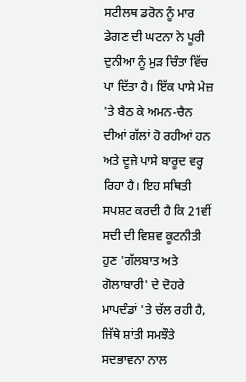ਸਟੀਲਥ ਡਰੋਨ ਨੂੰ ਮਾਰ ਡੇਗਣ ਦੀ ਘਟਨਾ ਨੇ ਪੂਰੀ ਦੁਨੀਆ ਨੂੰ ਮੁੜ ਚਿੰਤਾ ਵਿੱਚ ਪਾ ਦਿੱਤਾ ਹੈ। ਇੱਕ ਪਾਸੇ ਮੇਜ਼ 'ਤੇ ਬੈਠ ਕੇ ਅਮਨ-ਚੈਨ ਦੀਆਂ ਗੱਲਾਂ ਹੋ ਰਹੀਆਂ ਹਨ ਅਤੇ ਦੂਜੇ ਪਾਸੇ ਬਾਰੂਦ ਵਰ੍ਹ ਰਿਹਾ ਹੈ। ਇਹ ਸਥਿਤੀ ਸਪਸ਼ਟ ਕਰਦੀ ਹੈ ਕਿ 21ਵੀਂ ਸਦੀ ਦੀ ਵਿਸ਼ਵ ਕੂਟਨੀਤੀ ਹੁਣ 'ਗੱਲਬਾਤ ਅਤੇ ਗੋਲਾਬਾਰੀ' ਦੇ ਦੋਹਰੇ ਮਾਪਦੰਡਾਂ 'ਤੇ ਚੱਲ ਰਹੀ ਹੈ, ਜਿੱਥੇ ਸ਼ਾਂਤੀ ਸਮਝੌਤੇ ਸਦਭਾਵਨਾ ਨਾਲ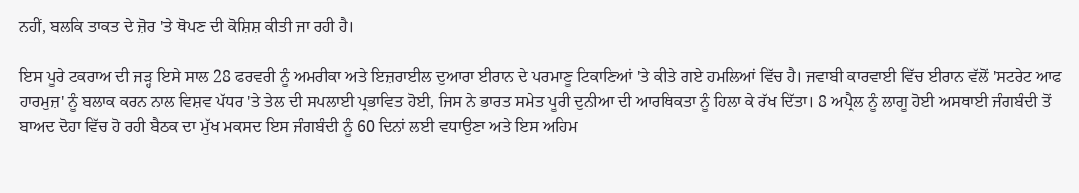ਨਹੀਂ, ਬਲਕਿ ਤਾਕਤ ਦੇ ਜ਼ੋਰ 'ਤੇ ਥੋਪਣ ਦੀ ਕੋਸ਼ਿਸ਼ ਕੀਤੀ ਜਾ ਰਹੀ ਹੈ।

ਇਸ ਪੂਰੇ ਟਕਰਾਅ ਦੀ ਜੜ੍ਹ ਇਸੇ ਸਾਲ 28 ਫਰਵਰੀ ਨੂੰ ਅਮਰੀਕਾ ਅਤੇ ਇਜ਼ਰਾਈਲ ਦੁਆਰਾ ਈਰਾਨ ਦੇ ਪਰਮਾਣੂ ਟਿਕਾਣਿਆਂ 'ਤੇ ਕੀਤੇ ਗਏ ਹਮਲਿਆਂ ਵਿੱਚ ਹੈ। ਜਵਾਬੀ ਕਾਰਵਾਈ ਵਿੱਚ ਈਰਾਨ ਵੱਲੋਂ 'ਸਟਰੇਟ ਆਫ ਹਾਰਮੁਜ਼' ਨੂੰ ਬਲਾਕ ਕਰਨ ਨਾਲ ਵਿਸ਼ਵ ਪੱਧਰ 'ਤੇ ਤੇਲ ਦੀ ਸਪਲਾਈ ਪ੍ਰਭਾਵਿਤ ਹੋਈ, ਜਿਸ ਨੇ ਭਾਰਤ ਸਮੇਤ ਪੂਰੀ ਦੁਨੀਆ ਦੀ ਆਰਥਿਕਤਾ ਨੂੰ ਹਿਲਾ ਕੇ ਰੱਖ ਦਿੱਤਾ। 8 ਅਪ੍ਰੈਲ ਨੂੰ ਲਾਗੂ ਹੋਈ ਅਸਥਾਈ ਜੰਗਬੰਦੀ ਤੋਂ ਬਾਅਦ ਦੋਹਾ ਵਿੱਚ ਹੋ ਰਹੀ ਬੈਠਕ ਦਾ ਮੁੱਖ ਮਕਸਦ ਇਸ ਜੰਗਬੰਦੀ ਨੂੰ 60 ਦਿਨਾਂ ਲਈ ਵਧਾਉਣਾ ਅਤੇ ਇਸ ਅਹਿਮ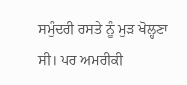ਸਮੁੰਦਰੀ ਰਸਤੇ ਨੂੰ ਮੁੜ ਖੋਲ੍ਹਣਾ ਸੀ। ਪਰ ਅਮਰੀਕੀ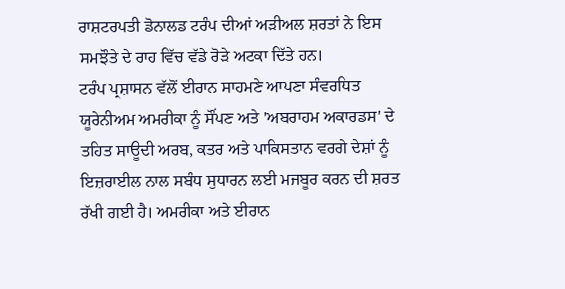ਰਾਸ਼ਟਰਪਤੀ ਡੋਨਾਲਡ ਟਰੰਪ ਦੀਆਂ ਅੜੀਅਲ ਸ਼ਰਤਾਂ ਨੇ ਇਸ ਸਮਝੌਤੇ ਦੇ ਰਾਹ ਵਿੱਚ ਵੱਡੇ ਰੋੜੇ ਅਟਕਾ ਦਿੱਤੇ ਹਨ।
ਟਰੰਪ ਪ੍ਰਸ਼ਾਸਨ ਵੱਲੋਂ ਈਰਾਨ ਸਾਹਮਣੇ ਆਪਣਾ ਸੰਵਰਧਿਤ ਯੂਰੇਨੀਅਮ ਅਮਰੀਕਾ ਨੂੰ ਸੌਂਪਣ ਅਤੇ 'ਅਬਰਾਹਮ ਅਕਾਰਡਸ' ਦੇ ਤਹਿਤ ਸਾਊਦੀ ਅਰਬ, ਕਤਰ ਅਤੇ ਪਾਕਿਸਤਾਨ ਵਰਗੇ ਦੇਸ਼ਾਂ ਨੂੰ ਇਜ਼ਰਾਈਲ ਨਾਲ ਸਬੰਧ ਸੁਧਾਰਨ ਲਈ ਮਜਬੂਰ ਕਰਨ ਦੀ ਸ਼ਰਤ ਰੱਖੀ ਗਈ ਹੈ। ਅਮਰੀਕਾ ਅਤੇ ਈਰਾਨ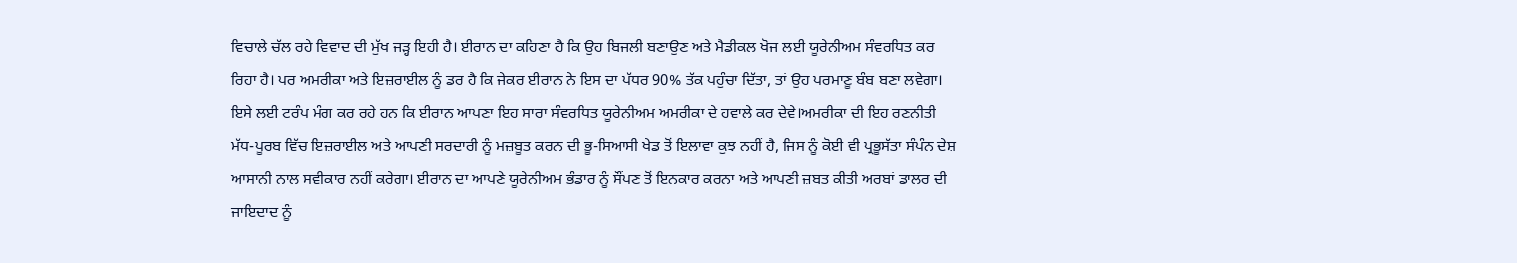ਵਿਚਾਲੇ ਚੱਲ ਰਹੇ ਵਿਵਾਦ ਦੀ ਮੁੱਖ ਜੜ੍ਹ ਇਹੀ ਹੈ। ਈਰਾਨ ਦਾ ਕਹਿਣਾ ਹੈ ਕਿ ਉਹ ਬਿਜਲੀ ਬਣਾਉਣ ਅਤੇ ਮੈਡੀਕਲ ਖੋਜ ਲਈ ਯੂਰੇਨੀਅਮ ਸੰਵਰਧਿਤ ਕਰ ਰਿਹਾ ਹੈ। ਪਰ ਅਮਰੀਕਾ ਅਤੇ ਇਜ਼ਰਾਈਲ ਨੂੰ ਡਰ ਹੈ ਕਿ ਜੇਕਰ ਈਰਾਨ ਨੇ ਇਸ ਦਾ ਪੱਧਰ 90% ਤੱਕ ਪਹੁੰਚਾ ਦਿੱਤਾ, ਤਾਂ ਉਹ ਪਰਮਾਣੂ ਬੰਬ ਬਣਾ ਲਵੇਗਾ। ਇਸੇ ਲਈ ਟਰੰਪ ਮੰਗ ਕਰ ਰਹੇ ਹਨ ਕਿ ਈਰਾਨ ਆਪਣਾ ਇਹ ਸਾਰਾ ਸੰਵਰਧਿਤ ਯੂਰੇਨੀਅਮ ਅਮਰੀਕਾ ਦੇ ਹਵਾਲੇ ਕਰ ਦੇਵੇ।ਅਮਰੀਕਾ ਦੀ ਇਹ ਰਣਨੀਤੀ ਮੱਧ-ਪੂਰਬ ਵਿੱਚ ਇਜ਼ਰਾਈਲ ਅਤੇ ਆਪਣੀ ਸਰਦਾਰੀ ਨੂੰ ਮਜ਼ਬੂਤ ਕਰਨ ਦੀ ਭੂ-ਸਿਆਸੀ ਖੇਡ ਤੋਂ ਇਲਾਵਾ ਕੁਝ ਨਹੀਂ ਹੈ, ਜਿਸ ਨੂੰ ਕੋਈ ਵੀ ਪ੍ਰਭੂਸੱਤਾ ਸੰਪੰਨ ਦੇਸ਼ ਆਸਾਨੀ ਨਾਲ ਸਵੀਕਾਰ ਨਹੀਂ ਕਰੇਗਾ। ਈਰਾਨ ਦਾ ਆਪਣੇ ਯੂਰੇਨੀਅਮ ਭੰਡਾਰ ਨੂੰ ਸੌਂਪਣ ਤੋਂ ਇਨਕਾਰ ਕਰਨਾ ਅਤੇ ਆਪਣੀ ਜ਼ਬਤ ਕੀਤੀ ਅਰਬਾਂ ਡਾਲਰ ਦੀ ਜਾਇਦਾਦ ਨੂੰ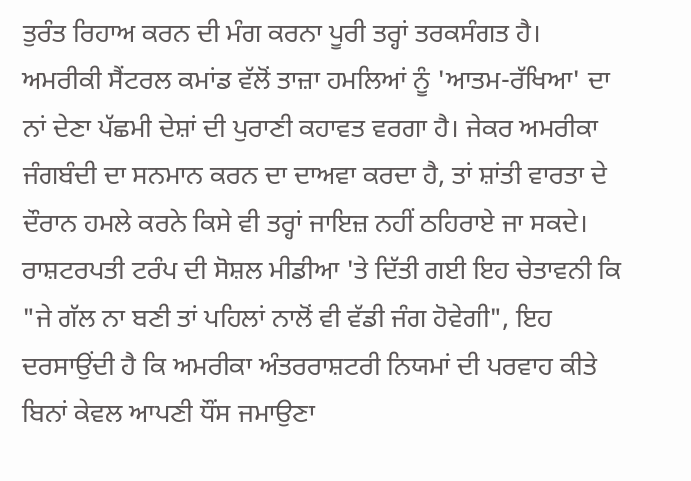ਤੁਰੰਤ ਰਿਹਾਅ ਕਰਨ ਦੀ ਮੰਗ ਕਰਨਾ ਪੂਰੀ ਤਰ੍ਹਾਂ ਤਰਕਸੰਗਤ ਹੈ।
ਅਮਰੀਕੀ ਸੈਂਟਰਲ ਕਮਾਂਡ ਵੱਲੋਂ ਤਾਜ਼ਾ ਹਮਲਿਆਂ ਨੂੰ 'ਆਤਮ-ਰੱਖਿਆ' ਦਾ ਨਾਂ ਦੇਣਾ ਪੱਛਮੀ ਦੇਸ਼ਾਂ ਦੀ ਪੁਰਾਣੀ ਕਹਾਵਤ ਵਰਗਾ ਹੈ। ਜੇਕਰ ਅਮਰੀਕਾ ਜੰਗਬੰਦੀ ਦਾ ਸਨਮਾਨ ਕਰਨ ਦਾ ਦਾਅਵਾ ਕਰਦਾ ਹੈ, ਤਾਂ ਸ਼ਾਂਤੀ ਵਾਰਤਾ ਦੇ ਦੌਰਾਨ ਹਮਲੇ ਕਰਨੇ ਕਿਸੇ ਵੀ ਤਰ੍ਹਾਂ ਜਾਇਜ਼ ਨਹੀਂ ਠਹਿਰਾਏ ਜਾ ਸਕਦੇ। ਰਾਸ਼ਟਰਪਤੀ ਟਰੰਪ ਦੀ ਸੋਸ਼ਲ ਮੀਡੀਆ 'ਤੇ ਦਿੱਤੀ ਗਈ ਇਹ ਚੇਤਾਵਨੀ ਕਿ "ਜੇ ਗੱਲ ਨਾ ਬਣੀ ਤਾਂ ਪਹਿਲਾਂ ਨਾਲੋਂ ਵੀ ਵੱਡੀ ਜੰਗ ਹੋਵੇਗੀ", ਇਹ ਦਰਸਾਉਂਦੀ ਹੈ ਕਿ ਅਮਰੀਕਾ ਅੰਤਰਰਾਸ਼ਟਰੀ ਨਿਯਮਾਂ ਦੀ ਪਰਵਾਹ ਕੀਤੇ ਬਿਨਾਂ ਕੇਵਲ ਆਪਣੀ ਧੌਂਸ ਜਮਾਉਣਾ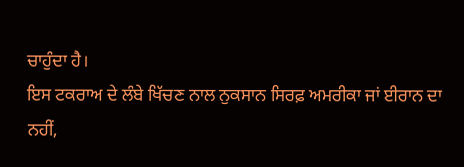ਚਾਹੁੰਦਾ ਹੈ।
ਇਸ ਟਕਰਾਅ ਦੇ ਲੰਬੇ ਖਿੱਚਣ ਨਾਲ ਨੁਕਸਾਨ ਸਿਰਫ਼ ਅਮਰੀਕਾ ਜਾਂ ਈਰਾਨ ਦਾ ਨਹੀਂ,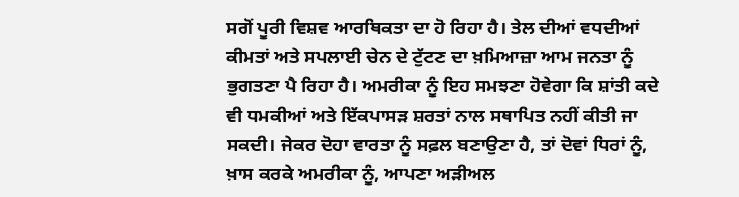ਸਗੋਂ ਪੂਰੀ ਵਿਸ਼ਵ ਆਰਥਿਕਤਾ ਦਾ ਹੋ ਰਿਹਾ ਹੈ। ਤੇਲ ਦੀਆਂ ਵਧਦੀਆਂ ਕੀਮਤਾਂ ਅਤੇ ਸਪਲਾਈ ਚੇਨ ਦੇ ਟੁੱਟਣ ਦਾ ਖ਼ਮਿਆਜ਼ਾ ਆਮ ਜਨਤਾ ਨੂੰ ਭੁਗਤਣਾ ਪੈ ਰਿਹਾ ਹੈ। ਅਮਰੀਕਾ ਨੂੰ ਇਹ ਸਮਝਣਾ ਹੋਵੇਗਾ ਕਿ ਸ਼ਾਂਤੀ ਕਦੇ ਵੀ ਧਮਕੀਆਂ ਅਤੇ ਇੱਕਪਾਸੜ ਸ਼ਰਤਾਂ ਨਾਲ ਸਥਾਪਿਤ ਨਹੀਂ ਕੀਤੀ ਜਾ ਸਕਦੀ। ਜੇਕਰ ਦੋਹਾ ਵਾਰਤਾ ਨੂੰ ਸਫ਼ਲ ਬਣਾਉਣਾ ਹੈ, ਤਾਂ ਦੋਵਾਂ ਧਿਰਾਂ ਨੂੰ, ਖ਼ਾਸ ਕਰਕੇ ਅਮਰੀਕਾ ਨੂੰ, ਆਪਣਾ ਅੜੀਅਲ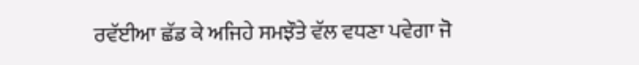ਰਵੱਈਆ ਛੱਡ ਕੇ ਅਜਿਹੇ ਸਮਝੌਤੇ ਵੱਲ ਵਧਣਾ ਪਵੇਗਾ ਜੋ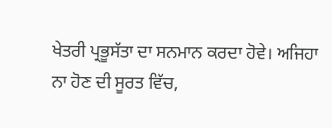ਖੇਤਰੀ ਪ੍ਰਭੂਸੱਤਾ ਦਾ ਸਨਮਾਨ ਕਰਦਾ ਹੋਵੇ। ਅਜਿਹਾ ਨਾ ਹੋਣ ਦੀ ਸੂਰਤ ਵਿੱਚ,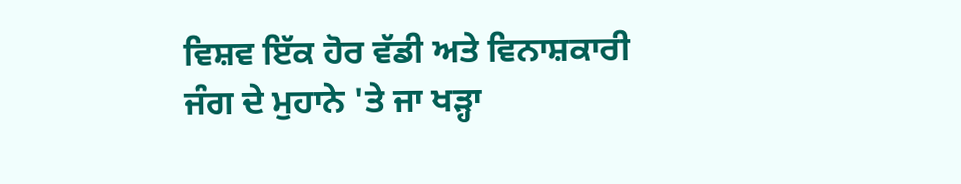ਵਿਸ਼ਵ ਇੱਕ ਹੋਰ ਵੱਡੀ ਅਤੇ ਵਿਨਾਸ਼ਕਾਰੀ ਜੰਗ ਦੇ ਮੁਹਾਨੇ 'ਤੇ ਜਾ ਖੜ੍ਹਾ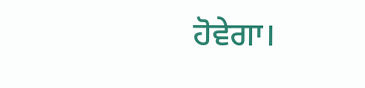ਹੋਵੇਗਾ।